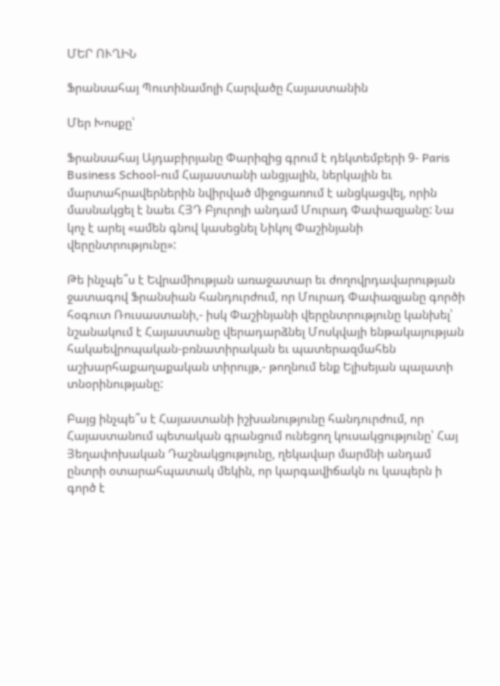ՄԵՐ ՈՒՂԻՆ

Ֆրանսահայ Պուտինամոլի Հարվածը Հայաստանին

Մեր Խոսքը՝

Ֆրանսահայ Այդաբիրյանը Փարիզից գրում է դեկտեմբերի 9- Paris Business School-ում Հայաստանի անցյալին, ներկային եւ մարտահրավերներին նվիրված միջոցառում է անցկացվել, որին մասնակցել է նաեւ ՀՅԴ Բյուրոյի անդամ Մուրադ Փափազյանը: Նա կոչ է արել «ամեն գնով կասեցնել Նիկոլ Փաշինյանի վերընտրությունը»:

Թե ինչպե՞ս է Եվրամիության առաջատար եւ ժողովրդավարության ջատագով Ֆրանսիան հանդուրժում, որ Մուրադ Փափազյանը գործի հօգուտ Ռուսաստանի,- իսկ Փաշինյանի վերընտրությունը կանխել՝ նշանակում է Հայաստանը վերադարձնել Մոսկվայի ենթակայության հակաեվրոպական-բռնատիրական եւ պատերազմահեն աշխարհաքաղաքական տիրույթ,- թողնում ենք Ելիսեյան պալատի տնօրինությանը:

Բայց ինչպե՞ս է Հայաստանի իշխանությունը հանդուրժում, որ Հայաստանում պետական գրանցում ունեցող կուսակցությունը՝ Հայ Յեղափոխական Դաշնակցությունը, ղեկավար մարմնի անդամ ընտրի օտարահպատակ մեկին, որ կարգավիճակն ու կապերն ի գործ է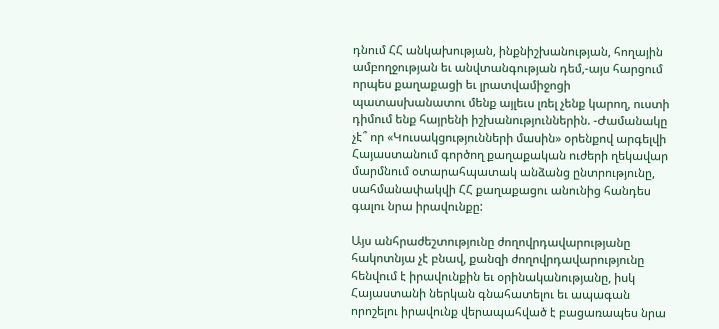դնում ՀՀ անկախության, ինքնիշխանության, հողային ամբողջության եւ անվտանգության դեմ,-այս հարցում որպես քաղաքացի եւ լրատվամիջոցի պատասխանատու մենք այլեւս լռել չենք կարող, ուստի դիմում ենք հայրենի իշխանություններին. -Ժամանակը չէ՞ որ «Կուսակցությունների մասին» օրենքով արգելվի Հայաստանում գործող քաղաքական ուժերի ղեկավար մարմնում օտարահպատակ անձանց ընտրությունը, սահմանափակվի ՀՀ քաղաքացու անունից հանդես գալու նրա իրավունքը:

Այս անհրաժեշտությունը ժողովրդավարությանը հակոտնյա չէ բնավ, քանզի ժողովրդավարությունը հենվում է իրավունքին եւ օրինականությանը, իսկ Հայաստանի ներկան գնահատելու եւ ապագան որոշելու իրավունք վերապահված է բացառապես նրա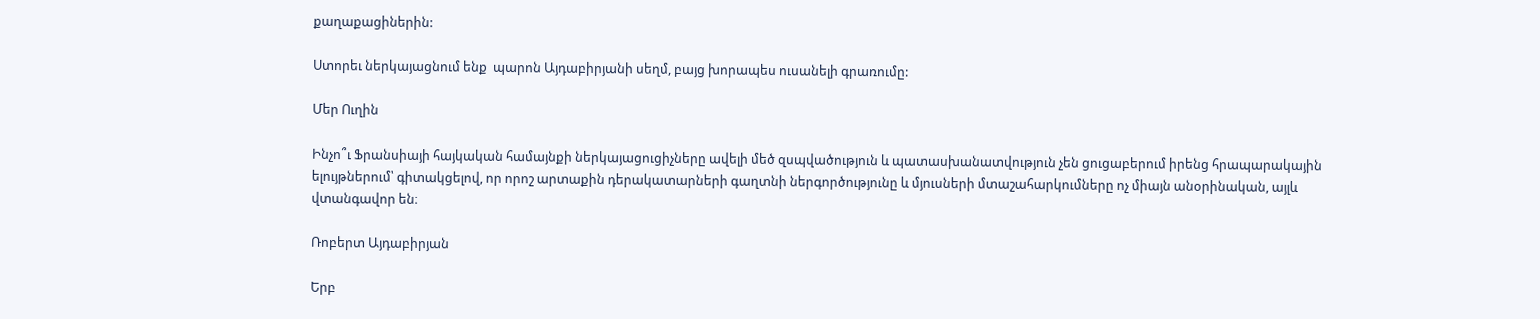քաղաքացիներին:

Ստորեւ ներկայացնում ենք  պարոն Այդաբիրյանի սեղմ, բայց խորապես ուսանելի գրառումը:

Մեր Ուղին

Ինչո՞ւ Ֆրանսիայի հայկական համայնքի ներկայացուցիչները ավելի մեծ զսպվածություն և պատասխանատվություն չեն ցուցաբերում իրենց հրապարակային ելույթներում՝ գիտակցելով, որ որոշ արտաքին դերակատարների գաղտնի ներգործությունը և մյուսների մտաշահարկումները ոչ միայն անօրինական, այլև վտանգավոր են։

Ռոբերտ Այդաբիրյան

Երբ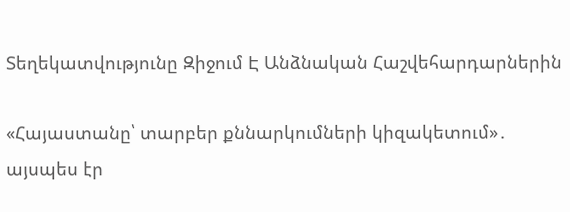Տեղեկատվությունը Զիջում Է Անձնական Հաշվեհարդարներին

«Հայաստանը՝ տարբեր քննարկումների կիզակետում»․ այսպես էր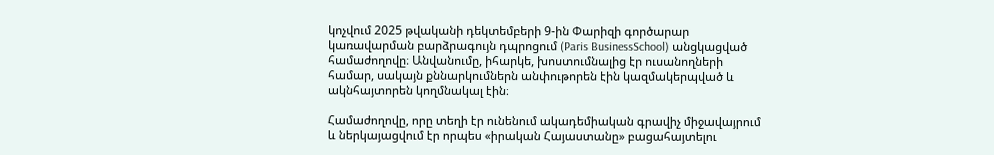կոչվում 2025 թվականի դեկտեմբերի 9-ին Փարիզի գործարար կառավարման բարձրագույն դպրոցում (Paris BusinessSchool) անցկացված համաժողովը։ Անվանումը, իհարկե, խոստումնալից էր ուսանողների համար, սակայն քննարկումներն անփութորեն էին կազմակերպված և ակնհայտորեն կողմնակալ էին։

Համաժողովը, որը տեղի էր ունենում ակադեմիական գրավիչ միջավայրում և ներկայացվում էր որպես «իրական Հայաստանը» բացահայտելու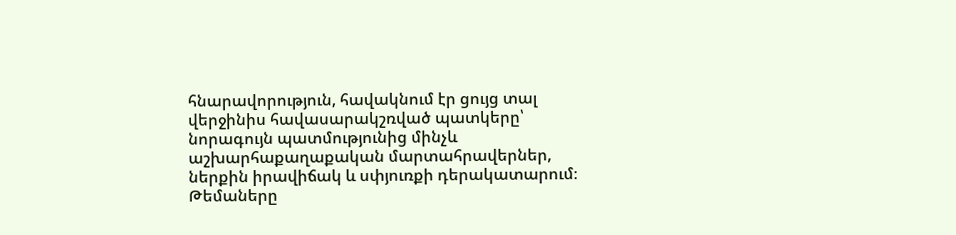հնարավորություն, հավակնում էր ցույց տալ վերջինիս հավասարակշռված պատկերը՝ նորագույն պատմությունից մինչև աշխարհաքաղաքական մարտահրավերներ, ներքին իրավիճակ և սփյուռքի դերակատարում։ Թեմաները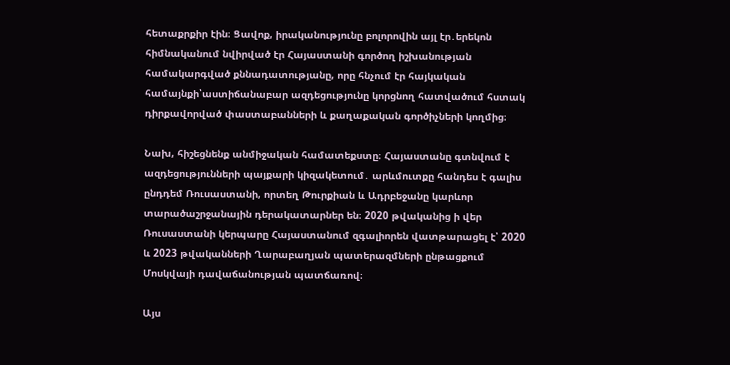հետաքրքիր էին։ Ցավոք, իրականությունը բոլորովին այլ էր․երեկոն հիմնականում նվիրված էր Հայաստանի գործող իշխանության համակարգված քննադատությանը, որը հնչում էր հայկական համայնքի՝աստիճանաբար ազդեցությունը կորցնող հատվածում հստակ դիրքավորված փաստաբանների և քաղաքական գործիչների կողմից։

Նախ, հիշեցնենք անմիջական համատեքստը։ Հայաստանը գտնվում է ազդեցությունների պայքարի կիզակետում․ արևմուտքը հանդես է գալիս ընդդեմ Ռուսաստանի, որտեղ Թուրքիան և Ադրբեջանը կարևոր տարածաշրջանային դերակատարներ են։ 2020 թվականից ի վեր Ռուսաստանի կերպարը Հայաստանում զգալիորեն վատթարացել է՝ 2020 և 2023 թվականների Ղարաբաղյան պատերազմների ընթացքում Մոսկվայի դավաճանության պատճառով։

Այս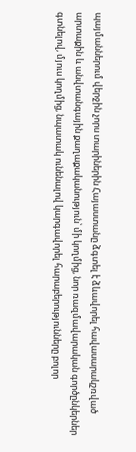պայմաններում վերջին չորս տարիներին Հայաստանը ձգտել է ձևավորել հավասարակշռված արտաքին և անվտանգային քաղաքականություն՝ մի կողմից, նոր ռազմավարական գործընկերներ գտնելով, մյուս կողմից, նպատակ ունենալով կարգավորել հարաբերությունները բոլոր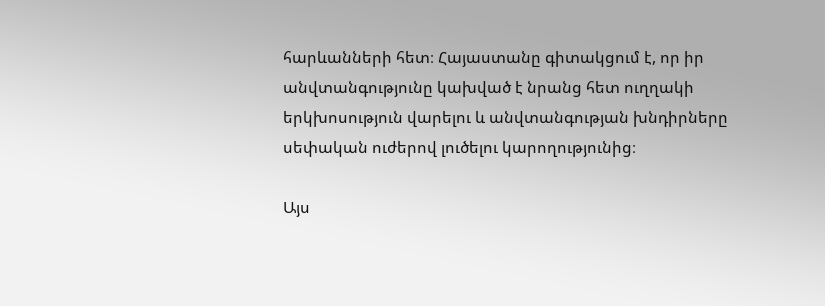հարևանների հետ։ Հայաստանը գիտակցում է, որ իր անվտանգությունը կախված է նրանց հետ ուղղակի երկխոսություն վարելու և անվտանգության խնդիրները սեփական ուժերով լուծելու կարողությունից։

Այս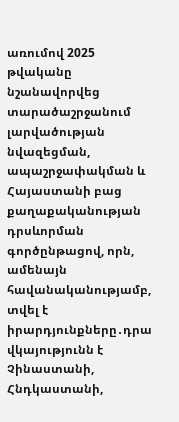առումով 2025 թվականը նշանավորվեց տարածաշրջանում լարվածության նվազեցման, ապաշրջափակման և Հայաստանի բաց քաղաքականության դրսևորման գործընթացով, որն, ամենայն հավանականությամբ, տվել է իրարդյունքները․դրա վկայությունն է Չինաստանի, Հնդկաստանի,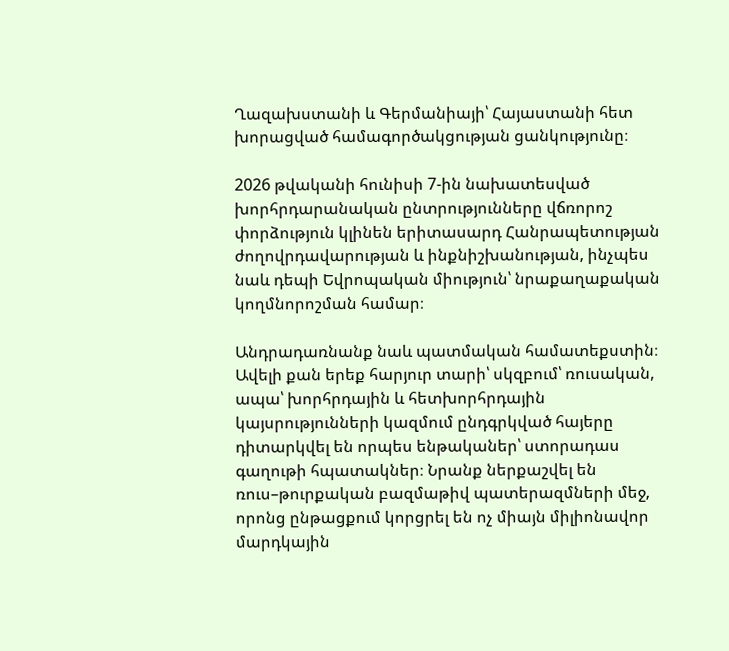Ղազախստանի և Գերմանիայի՝ Հայաստանի հետ խորացված համագործակցության ցանկությունը։

2026 թվականի հունիսի 7-ին նախատեսված խորհրդարանական ընտրությունները վճռորոշ փորձություն կլինեն երիտասարդ Հանրապետության ժողովրդավարության և ինքնիշխանության, ինչպես նաև դեպի Եվրոպական միություն՝ նրաքաղաքական կողմնորոշման համար։

Անդրադառնանք նաև պատմական համատեքստին։ Ավելի քան երեք հարյուր տարի՝ սկզբում՝ ռուսական, ապա՝ խորհրդային և հետխորհրդային կայսրությունների կազմում ընդգրկված հայերը դիտարկվել են որպես ենթականեր՝ ստորադաս գաղութի հպատակներ։ Նրանք ներքաշվել են ռուս–թուրքական բազմաթիվ պատերազմների մեջ, որոնց ընթացքում կորցրել են ոչ միայն միլիոնավոր մարդկային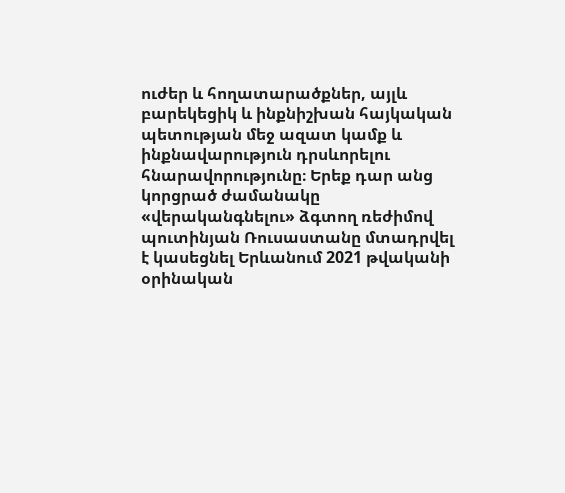ուժեր և հողատարածքներ, այլև բարեկեցիկ և ինքնիշխան հայկական պետության մեջ ազատ կամք և ինքնավարություն դրսևորելու հնարավորությունը։ Երեք դար անց կորցրած ժամանակը «վերականգնելու» ձգտող ռեժիմով պուտինյան Ռուսաստանը մտադրվել է կասեցնել Երևանում 2021 թվականի օրինական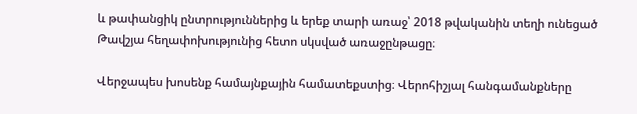և թափանցիկ ընտրություններից և երեք տարի առաջ՝ 2018 թվականին տեղի ունեցած Թավշյա հեղափոխությունից հետո սկսված առաջընթացը։

Վերջապես խոսենք համայնքային համատեքստից։ Վերոհիշյալ հանգամանքները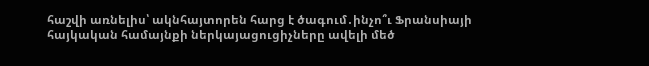հաշվի առնելիս՝ ակնհայտորեն հարց է ծագում․ինչո՞ւ Ֆրանսիայի հայկական համայնքի ներկայացուցիչները ավելի մեծ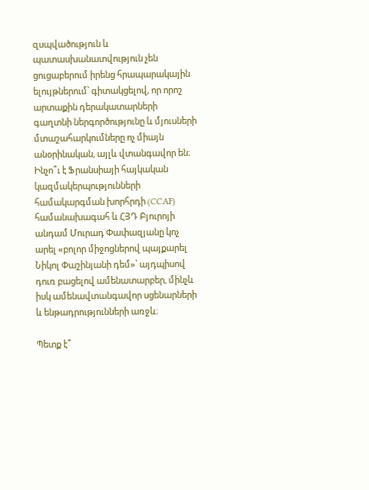զսպվածություն և պատասխանատվություն չեն ցուցաբերում իրենց հրապարակային ելույթներում՝ գիտակցելով, որ որոշ արտաքին դերակատարների գաղտնի ներգործությունը և մյուսների մտաշահարկումները ոչ միայն անօրինական, այլև վտանգավոր են։ Ինչո՞ւ է Ֆրանսիայի հայկական կազմակերպությունների համակարգման խորհրդի (CCAF) համանախագահ և ՀՅԴ Բյուրոյի անդամ Մուրադ Փափազյանը կոչ արել «բոլոր միջոցներով պայքարել Նիկոլ Փաշինյանի դեմ»՝ այդպիսով դուռ բացելով ամենատարբեր, մինչև իսկ ամենավտանգավոր սցենարների և ենթադրությունների առջև։

Պետք է՞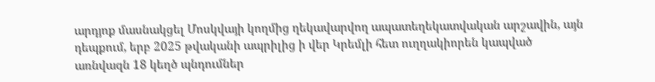արդյոք մասնակցել Մոսկվայի կողմից ղեկավարվող ապատեղեկատվական արշավին, այն դեպքում, երբ 2025 թվականի ապրիլից ի վեր Կրեմլի հետ ուղղակիորեն կապված առնվազն 18 կեղծ պնդումներ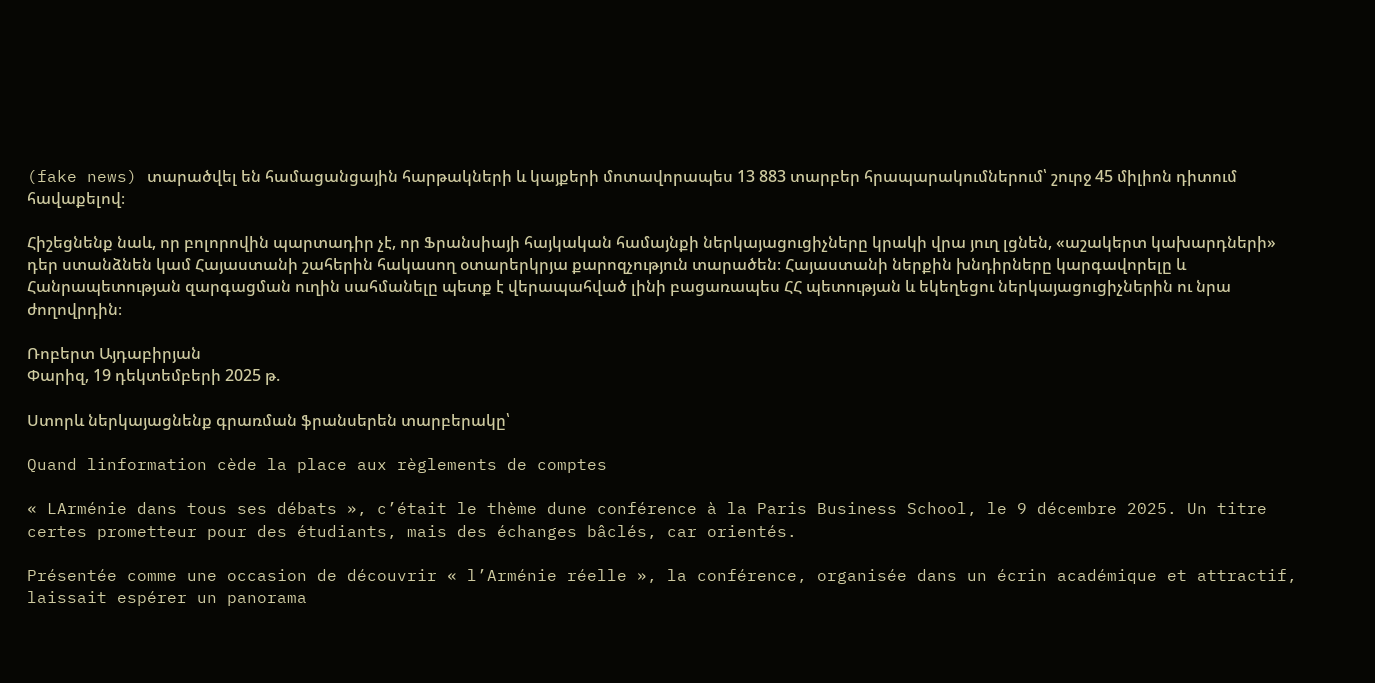(fake news) տարածվել են համացանցային հարթակների և կայքերի մոտավորապես 13 883 տարբեր հրապարակումներում՝ շուրջ 45 միլիոն դիտում հավաքելով։

Հիշեցնենք նաև, որ բոլորովին պարտադիր չէ, որ Ֆրանսիայի հայկական համայնքի ներկայացուցիչները կրակի վրա յուղ լցնեն, «աշակերտ կախարդների» դեր ստանձնեն կամ Հայաստանի շահերին հակասող օտարերկրյա քարոզչություն տարածեն։ Հայաստանի ներքին խնդիրները կարգավորելը և Հանրապետության զարգացման ուղին սահմանելը պետք է վերապահված լինի բացառապես ՀՀ պետության և եկեղեցու ներկայացուցիչներին ու նրա ժողովրդին։

Ռոբերտ Այդաբիրյան
Փարիզ, 19 դեկտեմբերի 2025 թ.

Ստորև ներկայացնենք գրառման ֆրանսերեն տարբերակը՝

Quand linformation cède la place aux règlements de comptes

« LArménie dans tous ses débats », c’était le thème dune conférence à la Paris Business School, le 9 décembre 2025. Un titre certes prometteur pour des étudiants, mais des échanges bâclés, car orientés.

Présentée comme une occasion de découvrir « l’Arménie réelle », la conférence, organisée dans un écrin académique et attractif, laissait espérer un panorama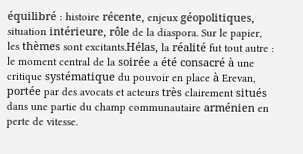équilibré : histoire récente, enjeux géopolitiques, situation intérieure, rôle de la diaspora. Sur le papier, les thèmes sont excitants.Hélas, la réalité fut tout autre : le moment central de la soirée a été consacré à une critique systématique du pouvoir en place à Erevan, portée par des avocats et acteurs très clairement situés dans une partie du champ communautaire arménien en perte de vitesse.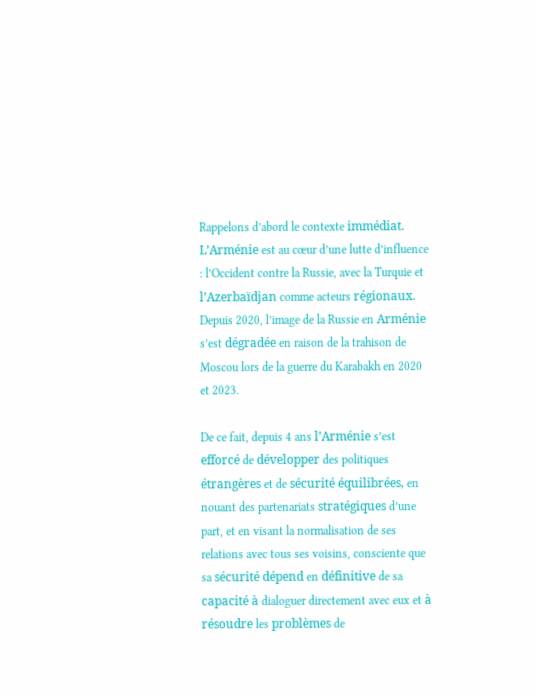Rappelons d’abord le contexte immédiat. L’Arménie est au cœur d’une lutte d’influence : l’Occident contre la Russie, avec la Turquie et l’Azerbaïdjan comme acteurs régionaux. Depuis 2020, l’image de la Russie en Arménie s’est dégradée en raison de la trahison de Moscou lors de la guerre du Karabakh en 2020 et 2023.

De ce fait, depuis 4 ans l’Arménie s’est efforcé de développer des politiques étrangères et de sécurité équilibrées, en nouant des partenariats stratégiques d’une part, et en visant la normalisation de ses relations avec tous ses voisins, consciente que sa sécurité dépend en définitive de sa capacité à dialoguer directement avec eux et à résoudre les problèmes de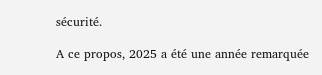sécurité.

A ce propos, 2025 a été une année remarquée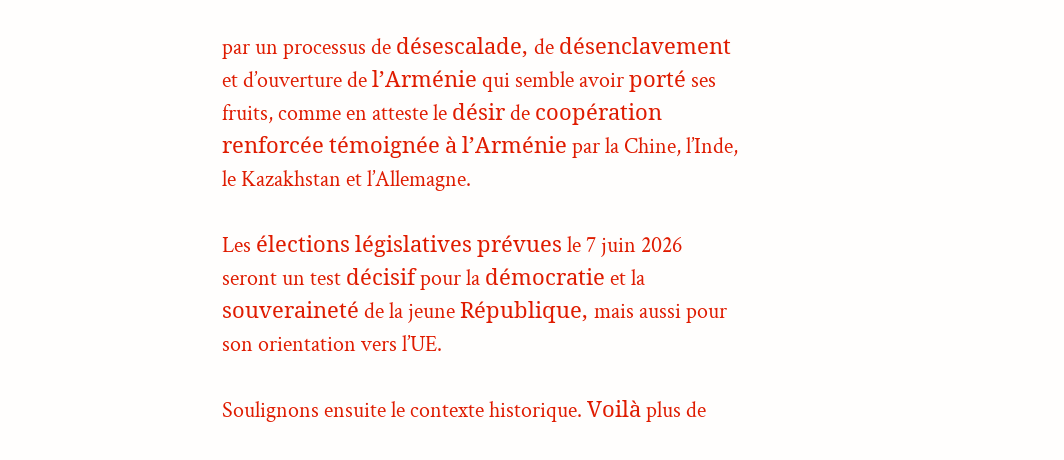par un processus de désescalade, de désenclavement et d’ouverture de l’Arménie qui semble avoir porté ses fruits, comme en atteste le désir de coopération renforcée témoignée à l’Arménie par la Chine, l’Inde, le Kazakhstan et l’Allemagne.

Les élections législatives prévues le 7 juin 2026 seront un test décisif pour la démocratie et la souveraineté de la jeune République, mais aussi pour son orientation vers l’UE.

Soulignons ensuite le contexte historique. Voilà plus de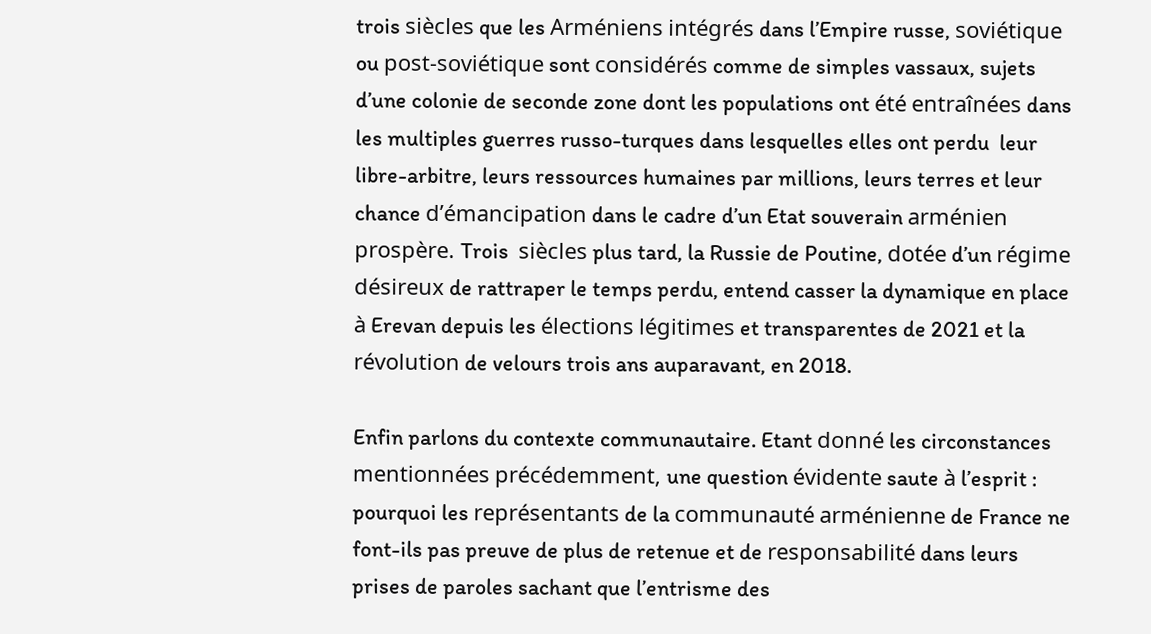trois siècles que les Arméniens intégrés dans l’Empire russe, soviétique ou post-soviétique sont considérés comme de simples vassaux, sujets d’une colonie de seconde zone dont les populations ont été entraînées dans les multiples guerres russo-turques dans lesquelles elles ont perdu  leur libre-arbitre, leurs ressources humaines par millions, leurs terres et leur chance d’émancipation dans le cadre d’un Etat souverain arménien prospère. Trois  siècles plus tard, la Russie de Poutine, dotée d’un régime désireux de rattraper le temps perdu, entend casser la dynamique en place à Erevan depuis les élections légitimes et transparentes de 2021 et la révolution de velours trois ans auparavant, en 2018.

Enfin parlons du contexte communautaire. Etant donné les circonstances mentionnées précédemment, une question évidente saute à l’esprit : pourquoi les représentants de la communauté arménienne de France ne font-ils pas preuve de plus de retenue et de responsabilité dans leurs prises de paroles sachant que l’entrisme des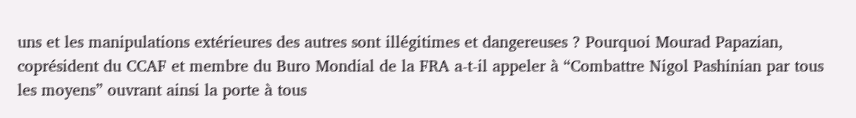uns et les manipulations extérieures des autres sont illégitimes et dangereuses ? Pourquoi Mourad Papazian, coprésident du CCAF et membre du Buro Mondial de la FRA a-t-il appeler à “Combattre Nigol Pashinian par tous les moyens” ouvrant ainsi la porte à tous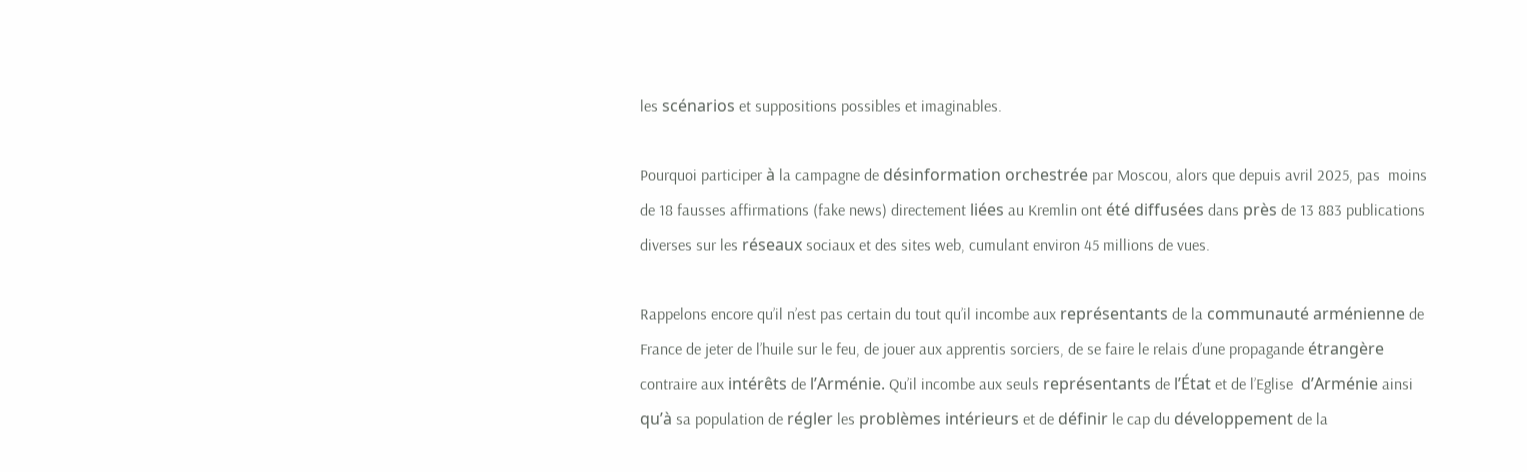les scénarios et suppositions possibles et imaginables.

Pourquoi participer à la campagne de désinformation orchestrée par Moscou, alors que depuis avril 2025, pas  moins de 18 fausses affirmations (fake news) directement liées au Kremlin ont été diffusées dans près de 13 883 publications diverses sur les réseaux sociaux et des sites web, cumulant environ 45 millions de vues.

Rappelons encore qu’il n’est pas certain du tout qu’il incombe aux représentants de la communauté arménienne de France de jeter de l’huile sur le feu, de jouer aux apprentis sorciers, de se faire le relais d’une propagande étrangère contraire aux intérêts de l’Arménie. Qu’il incombe aux seuls représentants de l’État et de l’Eglise  d’Arménie ainsi qu’à sa population de régler les problèmes intérieurs et de définir le cap du développement de la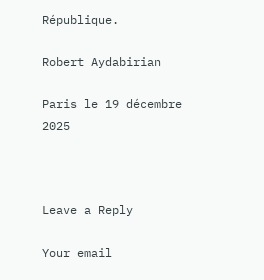République.

Robert Aydabirian

Paris le 19 décembre 2025



Leave a Reply

Your email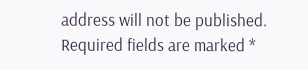address will not be published. Required fields are marked *